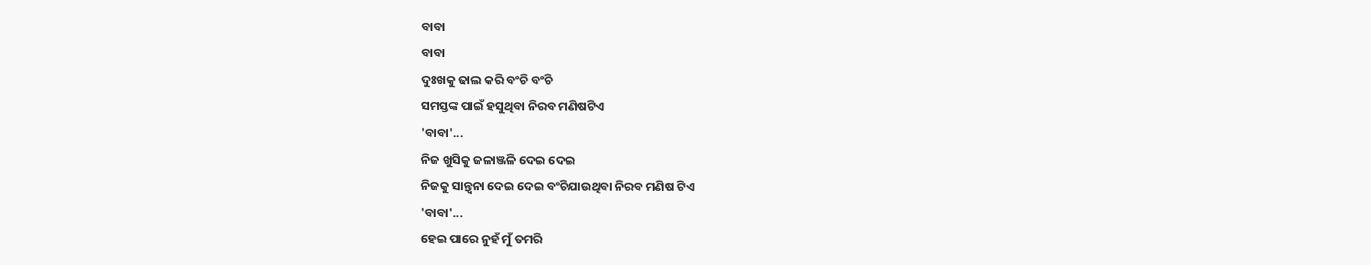ବାବା
ବାବା
ଦୁଃଖକୁ ଢାଲ କରି ବଂଚି ବଂଚି
ସମସ୍ତଙ୍କ ପାଇଁ ହସୁଥିବା ନିରବ ମଣିଷଟିଏ
'ବାବା'...
ନିଜ ଖୁସିକୁ ଜଳାଞ୍ଜଳି ଦେଇ ଦେଇ
ନିଜକୁ ସାନ୍ତ୍ୱନା ଦେଇ ଦେଇ ବଂଚିଯାଉଥିବା ନିରବ ମଣିଷ ଟିଏ
'ବାବା'...
ହେଇ ପାରେ ନୁହଁ ମୁଁ ତମରି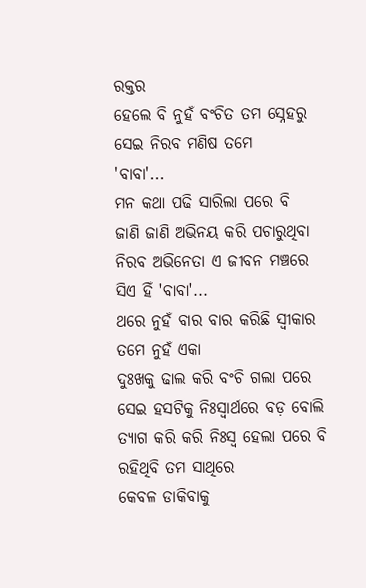ରକ୍ତର
ହେଲେ ବି ନୁହଁ ବଂଚିତ ତମ ସ୍ନେହରୁ
ସେଇ ନିରବ ମଣିଷ ତମେ
'ବାବା'...
ମନ କଥା ପଢି ସାରିଲା ପରେ ବି
ଜାଣି ଜାଣି ଅଭିନୟ କରି ପଚାରୁଥିବା
ନିରବ ଅଭିନେତା ଏ ଜୀବନ ମଞ୍ଚରେ
ସିଏ ହିଁ 'ବାବା'...
ଥରେ ନୁହଁ ବାର ବାର କରିଛି ସ୍ୱୀକାର
ତମେ ନୁହଁ ଏକା
ଦୁଃଖକୁ ଢାଲ କରି ବଂଚି ଗଲା ପରେ
ସେଇ ହସଟିକୁ ନିଃସ୍ୱାର୍ଥରେ ବଡ଼ ବୋଲି
ତ୍ୟାଗ କରି କରି ନିଃସ୍ଵ ହେଲା ପରେ ବି
ରହିଥିବି ତମ ସାଥିରେ
କେବଳ ଡାକିବାକୁ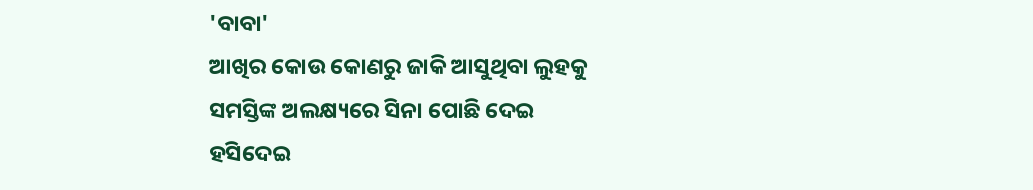'ବାବା'
ଆଖିର କୋଉ କୋଣରୁ ଜାକି ଆସୁଥିବା ଲୁହକୁ
ସମସ୍ତିଙ୍କ ଅଲକ୍ଷ୍ୟରେ ସିନା ପୋଛି ଦେଇ
ହସିଦେଇ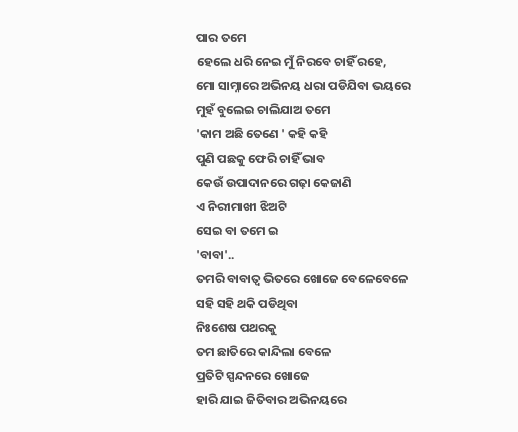ପାର ତମେ
ହେଲେ ଧରି ନେଇ ମୁଁ ନିରବେ ଚାହିଁ ରହେ,
ମୋ ସାମ୍ନାରେ ଅଭିନୟ ଧରା ପଡିଯିବା ଭୟରେ
ମୁହଁ ବୁଲେଇ ଚାଲିଯାଅ ତମେ
'କାମ ଅଛି ତେଣେ ' କହି କହି
ପୁଣି ପଛକୁ ଫେରି ଚାହିଁ ଭାବ
କେଉଁ ଉପାଦାନରେ ଗଢ଼ା କେଜାଣି
ଏ ନିରୀମାଖୀ ଝିଅଟି
ସେଇ ବା ତମେ ଇ
'ବାବା'..
ତମରି ବାବାତ୍ଵ ଭିତରେ ଖୋଜେ ବେଳେବେଳେ
ସହି ସହି ଥକି ପଡିଥିବା
ନିଃଶେଷ ପଥରକୁ
ତମ ଛାତିରେ କାନ୍ଦିଲା ବେଳେ
ପ୍ରତିଟି ସ୍ପନ୍ଦନରେ ଖୋଜେ
ହାରି ଯାଇ ଜିତିବାର ଅଭିନୟରେ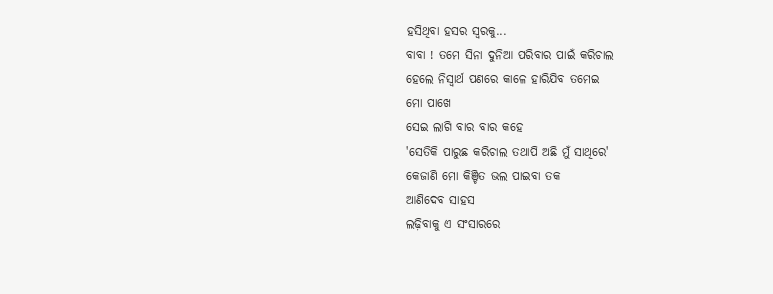ହସିଥିବା ହସର ସ୍ୱରକୁ...
ବାବା ! ତମେ ସିନା ଦୁନିଆ ପରିବାର ପାଇଁ କରିଚାଲ
ହେଲେ ନିସ୍ଵାର୍ଥ ପଣରେ କାଳେ ହାରିଯିବ ତମେଇ
ମୋ ପାଖେ
ସେଇ ଲାଗି ବାର ବାର କହେ
'ସେତିକି ପାରୁଛ କରିଚାଲ ତଥାପି ଅଛି ମୁଁ ସାଥିରେ'
କେଜାଣି ମୋ କିଞ୍ଚିତ ଭଲ ପାଇବା ତକ
ଆଣିଦେବ ସାହସ
ଲଢ଼ିବାକୁ ଏ ସଂସାରରେ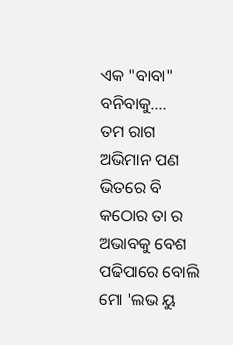ଏକ "ବାବା" ବନିବାକୁ....
ତମ ରାଗ ଅଭିମାନ ପଣ ଭିତରେ ବି
କଠୋର ତା ର ଅଭାବକୁ ବେଶ
ପଢିପାରେ ବୋଲି
ମୋ 'ଲଭ ୟୁ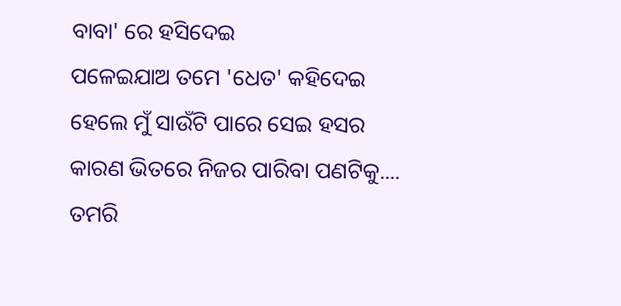ବାବା' ରେ ହସିଦେଇ
ପଳେଇଯାଅ ତମେ 'ଧେତ' କହିଦେଇ
ହେଲେ ମୁଁ ସାଉଁଟି ପାରେ ସେଇ ହସର
କାରଣ ଭିତରେ ନିଜର ପାରିବା ପଣଟିକୁ....
ତମରି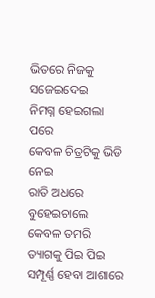ଭିତରେ ନିଜକୁ ସଜେଇଦେଇ
ନିମଗ୍ନ ହେଇଗଲା ପରେ
କେବଳ ଚିତ୍ରଟିକୁ ଭିଡି ନେଇ
ରାତି ଅଧରେ ବୁହେଇଚାଲେ
କେବଳ ତମରି ତ୍ୟାଗକୁ ପିଇ ପିଇ
ସମ୍ପୂର୍ଣ୍ଣ ହେବା ଆଶାରେ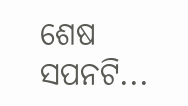ଶେଷ ସପନଟି...